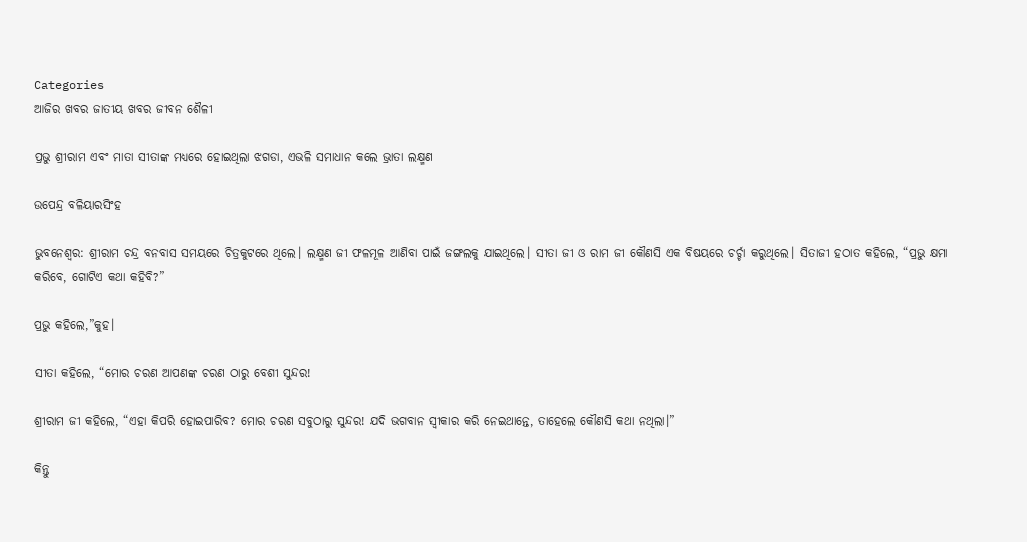Categories
ଆଜିର ଖବର ଜାତୀୟ ଖବର ଜୀବନ ଶୈଳୀ

ପ୍ରଭୁ ଶ୍ରୀରାମ ଏବଂ ମାତା ସୀତାଙ୍କ ମଧ୍ୟରେ ହୋଇଥିଲା ଝଗଡା, ଏଭଳି ସମାଧାନ କଲେ ଭ୍ରାତା ଲକ୍ଷ୍ମଣ

ଉପେନ୍ଦ୍ର ବଳିୟାରସିଂହ

ଭୁବନେଶ୍ଵର: ଶ୍ରୀରାମ ଚନ୍ଦ୍ର ବନବାସ ସମୟରେ ଚିତ୍ରକୁଟରେ ଥିଲେ। ଲକ୍ଷ୍ମଣ ଜୀ ଫଳମୂଳ ଆଣିବା ପାଇଁ ଜଙ୍ଗଲକୁ ଯାଇଥିଲେ। ସୀତା ଜୀ ଓ ରାମ ଜୀ କୌଣସି ଏକ ବିଷୟରେ ଚର୍ଚ୍ଚା କରୁଥିଲେ। ସିତାଜୀ ହଠାତ କହିଲେ, “ପ୍ରଭୁ କ୍ଷମା କରିବେ, ଗୋଟିଏ କଥା କହିବି?”

ପ୍ରଭୁ କହିଲେ,”କୁହ।

ସୀତା କହିଲେ, “ମୋର ଚରଣ ଆପଣଙ୍କ ଚରଣ ଠାରୁ ବେଶୀ ସୁନ୍ଦର!

ଶ୍ରୀରାମ ଜୀ କହିଲେ, “ଏହା କିପରି ହୋଇପାରିବ? ମୋର ଚରଣ ସବୁଠାରୁ ସୁନ୍ଦର! ଯଦି ଭଗବାନ ସ୍ଵୀକାର କରି ନେଇଥାନ୍ତେ, ତାହେଲେ କୌଣସି କଥା ନଥିଲା।”

କିନ୍ତୁ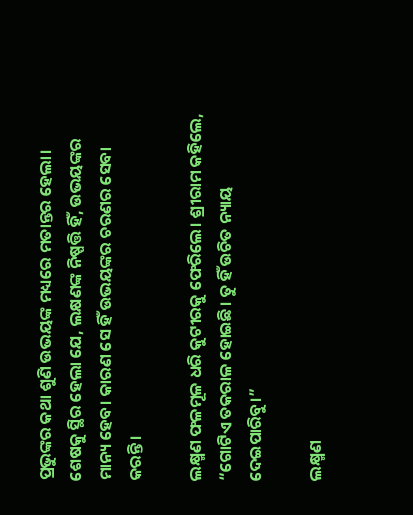ପ୍ରଭୁଙ୍କର କଥା ଶୁଣି ଉଭୟଙ୍କ ମଧ୍ୟରେ ମତାନ୍ତର ହେଲା। ଶେଷକୁ ସ୍ଥିର ହେଲା ଯେ, ଲକ୍ଷଣଙ୍କ ନିଷ୍ପତ୍ତି ହିଁ, ଉଭୟଙ୍କର ମାନ୍ୟ ହେବ। କାରଣ ସେ ହିଁ ଉଭୟଙ୍କର ଚରଣର ସେବା କରନ୍ତି।

ଲକ୍ଷ୍ମଣ ଫଳମୂଳ ଧରି କୁଟୀରକୁ ଫେରିଲେ। ଶ୍ରୀରାମ କହିଲେ, “ଗୋଟିଏ ତକରାଳ ହୋଇଛି। ତୁ ହିଁ ଉଚିତ ନ୍ୟାୟ ଦେଇପାରିବୁ।”

ଲକ୍ଷ୍ମଣ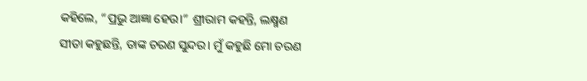କହିଲେ, “ପ୍ରଭୁ ଆଜ୍ଞା ହେଉ।” ଶ୍ରୀରାମ କହନ୍ତି, ଲକ୍ଷ୍ମଣ ସୀତା କହୁଛନ୍ତି, ତାଙ୍କ ଚରଣ ସୁନ୍ଦର। ମୁଁ କହୁଛି ମୋ ଚରଣ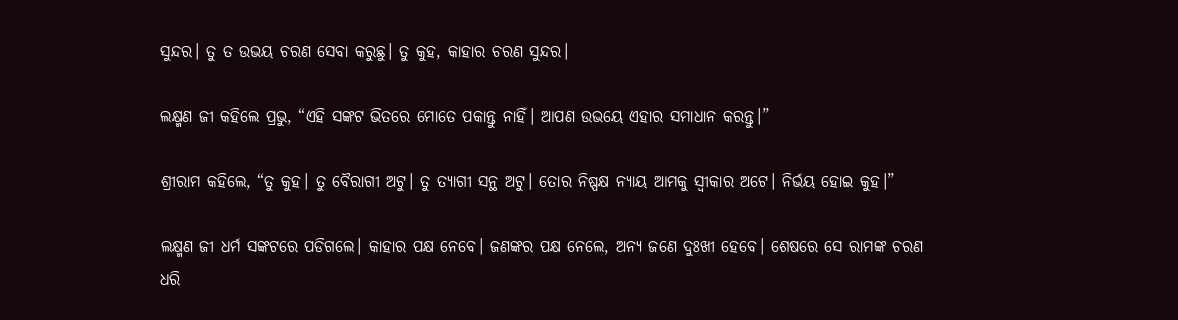ସୁନ୍ଦର। ତୁ ତ ଉଭୟ ଚରଣ ସେବା କରୁଛୁ। ତୁ କୁହ, କାହାର ଚରଣ ସୁନ୍ଦର।

ଲକ୍ଷ୍ମଣ ଜୀ କହିଲେ ପ୍ରଭୁ, “ଏହି ସଙ୍କଟ ଭିତରେ ମୋତେ ପକାନ୍ତୁ ନାହିଁ। ଆପଣ ଉଭୟେ ଏହାର ସମାଧାନ କରନ୍ତୁ।”

ଶ୍ରୀରାମ କହିଲେ, “ତୁ କୁହ। ତୁ ବୈରାଗୀ ଅଟୁ। ତୁ ତ୍ୟାଗୀ ସନ୍ଥ ଅଟୁ। ତୋର ନିଷ୍ପକ୍ଷ ନ୍ୟାୟ ଆମକୁ ସ୍ଵୀକାର ଅଟେ। ନିର୍ଭୟ ହୋଇ କୁହ।”

ଲକ୍ଷ୍ମଣ ଜୀ ଧର୍ମ ସଙ୍କଟରେ ପଡିଗଲେ। କାହାର ପକ୍ଷ ନେବେ। ଜଣଙ୍କର ପକ୍ଷ ନେଲେ, ଅନ୍ୟ ଜଣେ ଦୁଃଖୀ ହେବେ। ଶେଷରେ ସେ ରାମଙ୍କ ଚରଣ ଧରି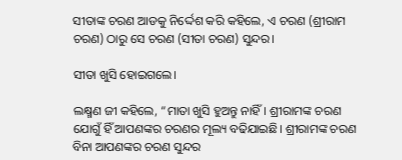ସୀତାଙ୍କ ଚରଣ ଆଡକୁ ନିର୍ଦ୍ଦେଶ କରି କହିଲେ, ଏ ଚରଣ (ଶ୍ରୀରାମ ଚରଣ) ଠାରୁ ସେ ଚରଣ (ସୀତା ଚରଣ) ସୁନ୍ଦର।

ସୀତା ଖୁସି ହୋଇଗଲେ।

ଲକ୍ଷ୍ମଣ ଜୀ କହିଲେ, “ମାତା ଖୁସି ହୁଅନ୍ତୁ ନାହିଁ। ଶ୍ରୀରାମଙ୍କ ଚରଣ ଯୋଗୁଁ ହିଁ ଆପଣଙ୍କର ଚରଣର ମୂଲ୍ୟ ବଢିଯାଇଛି। ଶ୍ରୀରାମଙ୍କ ଚରଣ ବିନା ଆପଣଙ୍କର ଚରଣ ସୁନ୍ଦର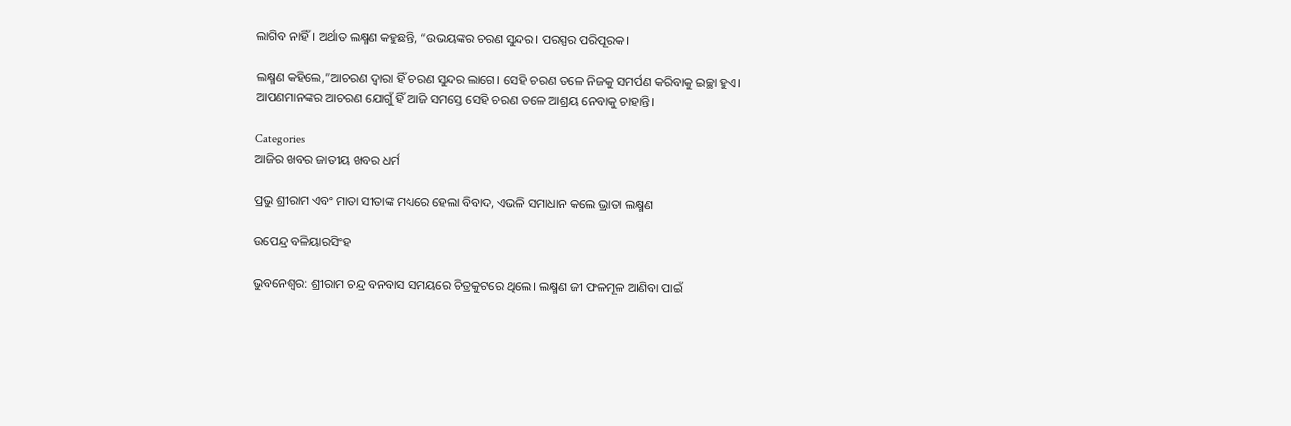ଲାଗିବ ନାହିଁ। ଅର୍ଥାତ ଲକ୍ଷ୍ମଣ କହୁଛନ୍ତି, “ଉଭୟଙ୍କର ଚରଣ ସୁନ୍ଦର। ପରସ୍ପର ପରିପୂରକ।

ଲକ୍ଷ୍ମଣ କହିଲେ,”ଆଚରଣ ଦ୍ଵାରା ହିଁ ଚରଣ ସୁନ୍ଦର ଲାଗେ। ସେହି ଚରଣ ତଳେ ନିଜକୁ ସମର୍ପଣ କରିବାକୁ ଇଚ୍ଛା ହୁଏ। ଆପଣମାନଙ୍କର ଆଚରଣ ଯୋଗୁଁ ହିଁ ଆଜି ସମସ୍ତେ ସେହି ଚରଣ ତଳେ ଆଶ୍ରୟ ନେବାକୁ ଚାହାନ୍ତି।

Categories
ଆଜିର ଖବର ଜାତୀୟ ଖବର ଧର୍ମ

ପ୍ରଭୁ ଶ୍ରୀରାମ ଏବଂ ମାତା ସୀତାଙ୍କ ମଧ୍ୟରେ ହେଲା ବିବାଦ, ଏଭଳି ସମାଧାନ କଲେ ଭ୍ରାତା ଲକ୍ଷ୍ମଣ

ଉପେନ୍ଦ୍ର ବଳିୟାରସିଂହ

ଭୁବନେଶ୍ଵର: ଶ୍ରୀରାମ ଚନ୍ଦ୍ର ବନବାସ ସମୟରେ ଚିତ୍ରକୁଟରେ ଥିଲେ। ଲକ୍ଷ୍ମଣ ଜୀ ଫଳମୂଳ ଆଣିବା ପାଇଁ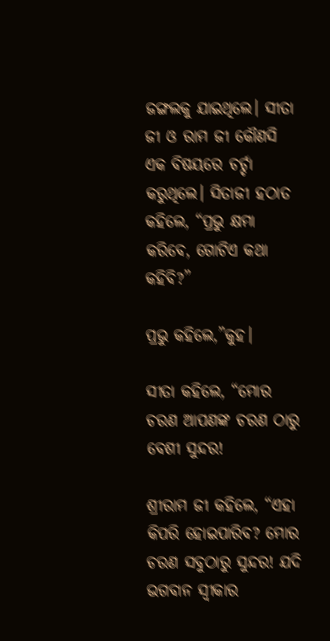ଜଙ୍ଗଲକୁ ଯାଇଥିଲେ। ସୀତା ଜୀ ଓ ରାମ ଜୀ କୌଣସି ଏକ ବିଷୟରେ ଚର୍ଚ୍ଚା କରୁଥିଲେ। ସିତାଜୀ ହଠାତ କହିଲେ, “ପ୍ରଭୁ କ୍ଷମା କରିବେ, ଗୋଟିଏ କଥା କହିବି?”

ପ୍ରଭୁ କହିଲେ,”କୁହ।

ସୀତା କହିଲେ, “ମୋର ଚରଣ ଆପଣଙ୍କ ଚରଣ ଠାରୁ ବେଶୀ ସୁନ୍ଦର!

ଶ୍ରୀରାମ ଜୀ କହିଲେ, “ଏହା କିପରି ହୋଇପାରିବ? ମୋର ଚରଣ ସବୁଠାରୁ ସୁନ୍ଦର! ଯଦି ଭଗବାନ ସ୍ଵୀକାର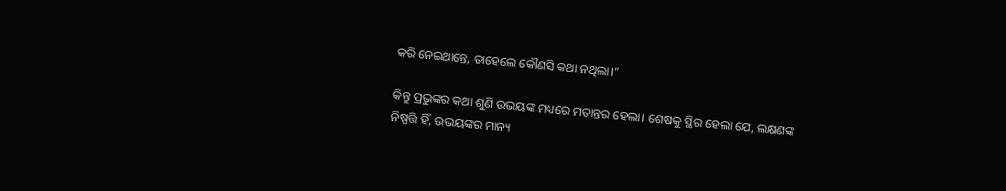କରି ନେଇଥାନ୍ତେ, ତାହେଲେ କୌଣସି କଥା ନଥିଲା।”

କିନ୍ତୁ ପ୍ରଭୁଙ୍କର କଥା ଶୁଣି ଉଭୟଙ୍କ ମଧ୍ୟରେ ମତାନ୍ତର ହେଲା। ଶେଷକୁ ସ୍ଥିର ହେଲା ଯେ, ଲକ୍ଷଣଙ୍କ ନିଷ୍ପତ୍ତି ହିଁ, ଉଭୟଙ୍କର ମାନ୍ୟ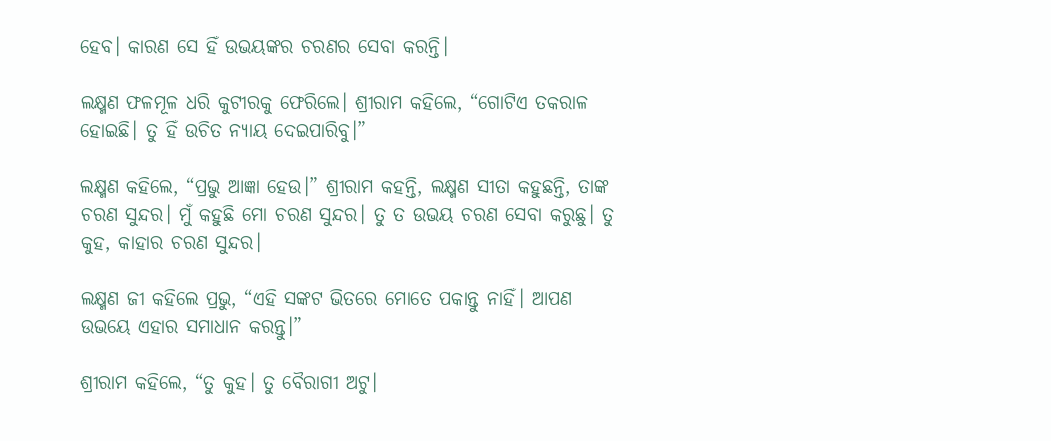ହେବ। କାରଣ ସେ ହିଁ ଉଭୟଙ୍କର ଚରଣର ସେବା କରନ୍ତି।

ଲକ୍ଷ୍ମଣ ଫଳମୂଳ ଧରି କୁଟୀରକୁ ଫେରିଲେ। ଶ୍ରୀରାମ କହିଲେ, “ଗୋଟିଏ ତକରାଳ ହୋଇଛି। ତୁ ହିଁ ଉଚିତ ନ୍ୟାୟ ଦେଇପାରିବୁ।”

ଲକ୍ଷ୍ମଣ କହିଲେ, “ପ୍ରଭୁ ଆଜ୍ଞା ହେଉ।” ଶ୍ରୀରାମ କହନ୍ତି, ଲକ୍ଷ୍ମଣ ସୀତା କହୁଛନ୍ତି, ତାଙ୍କ ଚରଣ ସୁନ୍ଦର। ମୁଁ କହୁଛି ମୋ ଚରଣ ସୁନ୍ଦର। ତୁ ତ ଉଭୟ ଚରଣ ସେବା କରୁଛୁ। ତୁ କୁହ, କାହାର ଚରଣ ସୁନ୍ଦର।

ଲକ୍ଷ୍ମଣ ଜୀ କହିଲେ ପ୍ରଭୁ, “ଏହି ସଙ୍କଟ ଭିତରେ ମୋତେ ପକାନ୍ତୁ ନାହିଁ। ଆପଣ ଉଭୟେ ଏହାର ସମାଧାନ କରନ୍ତୁ।”

ଶ୍ରୀରାମ କହିଲେ, “ତୁ କୁହ। ତୁ ବୈରାଗୀ ଅଟୁ।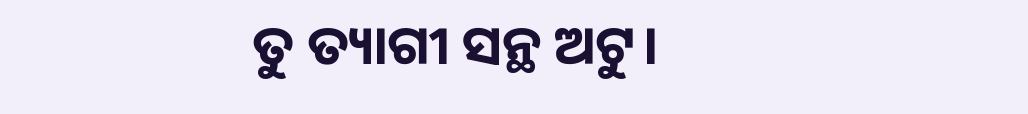ତୁ ତ୍ୟାଗୀ ସନ୍ଥ ଅଟୁ।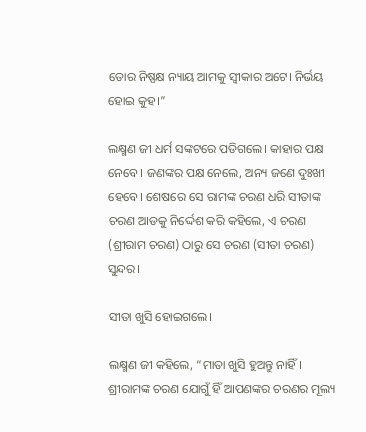ତୋର ନିଷ୍ପକ୍ଷ ନ୍ୟାୟ ଆମକୁ ସ୍ଵୀକାର ଅଟେ। ନିର୍ଭୟ ହୋଇ କୁହ।”

ଲକ୍ଷ୍ମଣ ଜୀ ଧର୍ମ ସଙ୍କଟରେ ପଡିଗଲେ। କାହାର ପକ୍ଷ ନେବେ। ଜଣଙ୍କର ପକ୍ଷ ନେଲେ, ଅନ୍ୟ ଜଣେ ଦୁଃଖୀ ହେବେ। ଶେଷରେ ସେ ରାମଙ୍କ ଚରଣ ଧରି ସୀତାଙ୍କ ଚରଣ ଆଡକୁ ନିର୍ଦ୍ଦେଶ କରି କହିଲେ, ଏ ଚରଣ (ଶ୍ରୀରାମ ଚରଣ) ଠାରୁ ସେ ଚରଣ (ସୀତା ଚରଣ) ସୁନ୍ଦର।

ସୀତା ଖୁସି ହୋଇଗଲେ।

ଲକ୍ଷ୍ମଣ ଜୀ କହିଲେ, “ମାତା ଖୁସି ହୁଅନ୍ତୁ ନାହିଁ। ଶ୍ରୀରାମଙ୍କ ଚରଣ ଯୋଗୁଁ ହିଁ ଆପଣଙ୍କର ଚରଣର ମୂଲ୍ୟ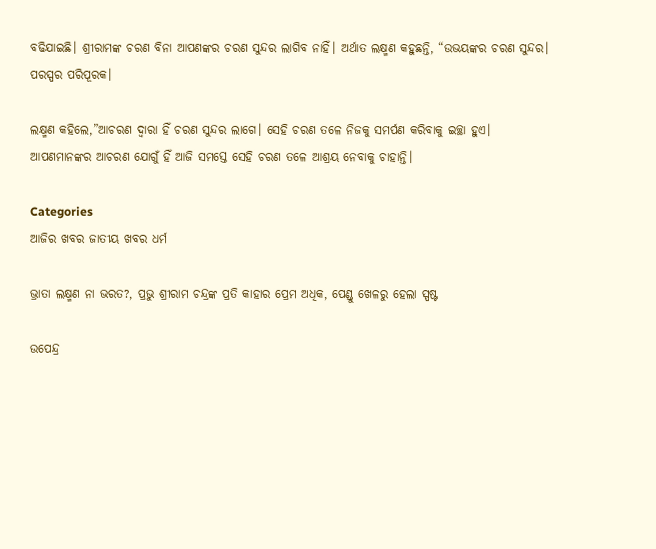ବଢିଯାଇଛି। ଶ୍ରୀରାମଙ୍କ ଚରଣ ବିନା ଆପଣଙ୍କର ଚରଣ ସୁନ୍ଦର ଲାଗିବ ନାହିଁ। ଅର୍ଥାତ ଲକ୍ଷ୍ମଣ କହୁଛନ୍ତି, “ଉଭୟଙ୍କର ଚରଣ ସୁନ୍ଦର। ପରସ୍ପର ପରିପୂରକ।

ଲକ୍ଷ୍ମଣ କହିଲେ,”ଆଚରଣ ଦ୍ଵାରା ହିଁ ଚରଣ ସୁନ୍ଦର ଲାଗେ। ସେହି ଚରଣ ତଳେ ନିଜକୁ ସମର୍ପଣ କରିବାକୁ ଇଚ୍ଛା ହୁଏ। ଆପଣମାନଙ୍କର ଆଚରଣ ଯୋଗୁଁ ହିଁ ଆଜି ସମସ୍ତେ ସେହି ଚରଣ ତଳେ ଆଶ୍ରୟ ନେବାକୁ ଚାହାନ୍ତି।

Categories
ଆଜିର ଖବର ଜାତୀୟ ଖବର ଧର୍ମ

ଭ୍ରାତା ଲକ୍ଷ୍ମଣ ନା ଭରତ?, ପ୍ରଭୁ ଶ୍ରୀରାମ ଚନ୍ଦ୍ରଙ୍କ ପ୍ରତି କାହାର ପ୍ରେମ ଅଧିକ, ପେଣ୍ଡୁ ଖେଳରୁ ହେଲା ସ୍ପଷ୍ଟ

ଉପେନ୍ଦ୍ର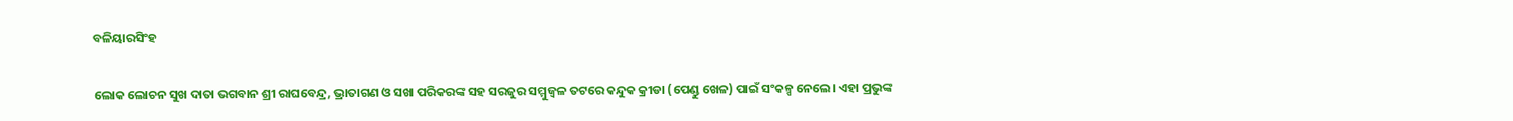ବଳିୟାରସିଂହ

ଲୋକ ଲୋଚନ ସୁଖ ଦାତା ଭଗବାନ ଶ୍ରୀ ରାଘବେନ୍ଦ୍ର, ଭ୍ରାତାଗଣ ଓ ସଖା ପରିକରଙ୍କ ସହ ସରଜୁର ସମ୍ମୁଜ୍ଵଳ ତଟରେ କନ୍ଦୁକ କ୍ରୀଡା (ପେଣ୍ଡୁ ଖେଳ) ପାଇଁ ସଂକଳ୍ପ ନେଲେ। ଏହା ପ୍ରଭୁଙ୍କ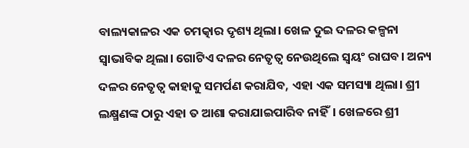ବାଲ୍ୟକାଳର ଏକ ଚମତ୍କାର ଦୃଶ୍ୟ ଥିଲା। ଖେଳ ଦୁଇ ଦଳର କଳ୍ପନା ସ୍ଵାଭାବିକ ଥିଲା। ଗୋଟିଏ ଦଳର ନେତୃତ୍ଵ ନେଉଥିଲେ ସ୍ଵୟଂ ରାଘବ। ଅନ୍ୟ ଦଳର ନେତୃତ୍ଵ କାହାକୁ ସମର୍ପଣ କରାଯିବ, ଏହା ଏକ ସମସ୍ୟା ଥିଲା। ଶ୍ରୀ ଲକ୍ଷ୍ମଣଙ୍କ ଠାରୁ ଏହା ତ ଆଶା କରାଯାଇପାରିବ ନାହିଁ। ଖେଳରେ ଶ୍ରୀ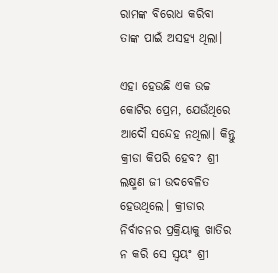ରାମଙ୍କ ବିରୋଧ କରିବା ତାଙ୍କ ପାଇଁ ଅସହ୍ୟ ଥିଲା।

ଏହା ହେଉଛି ଏକ ଉଚ୍ଚ କୋଟିର ପ୍ରେମ, ଯେଉଁଥିରେ ଆଦୌ ସନ୍ଦେହ ନଥିଲା। କିନ୍ତୁ କ୍ରୀଡା କିପରି ହେବ? ଶ୍ରୀ ଲକ୍ଷ୍ମଣ ଜୀ ଉଦବେଳିତ ହେଉଥିଲେ। କ୍ରୀଡାର ନିର୍ବାଚନର ପ୍ରକ୍ରିୟାକୁ ଖାତିର ନ କରି ସେ ସ୍ଵୟଂ ଶ୍ରୀ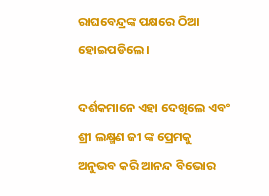ରାଘବେନ୍ଦ୍ରଙ୍କ ପକ୍ଷରେ ଠିଆ ହୋଇପଡିଲେ।

ଦର୍ଶକମାନେ ଏହା ଦେଖିଲେ ଏବଂ ଶ୍ରୀ ଲକ୍ଷ୍ମଣ ଜୀ ଙ୍କ ପ୍ରେମକୁ ଅନୁଭବ କରି ଆନନ୍ଦ ବିଭୋର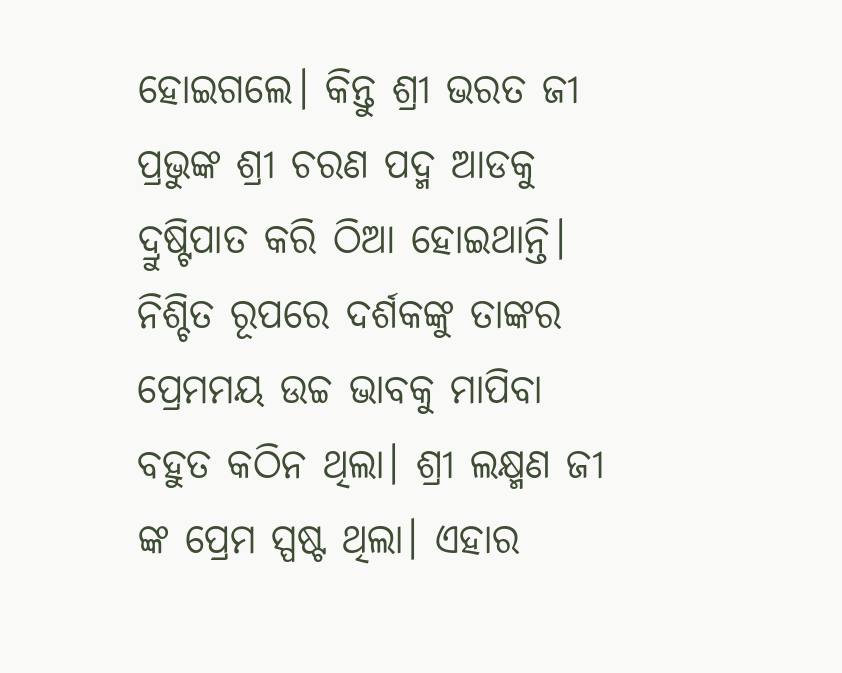ହୋଇଗଲେ। କିନ୍ତୁ ଶ୍ରୀ ଭରତ ଜୀ ପ୍ରଭୁଙ୍କ ଶ୍ରୀ ଚରଣ ପଦ୍ମ ଆଡକୁ ଦ୍ରୁଷ୍ଟିପାତ କରି ଠିଆ ହୋଇଥାନ୍ତି। ନିଶ୍ଚିତ ରୂପରେ ଦର୍ଶକଙ୍କୁ ତାଙ୍କର ପ୍ରେମମୟ ଉଚ୍ଚ ଭାବକୁ ମାପିବା ବହୁତ କଠିନ ଥିଲା। ଶ୍ରୀ ଲକ୍ଷ୍ମଣ ଜୀ ଙ୍କ ପ୍ରେମ ସ୍ପଷ୍ଟ ଥିଲା। ଏହାର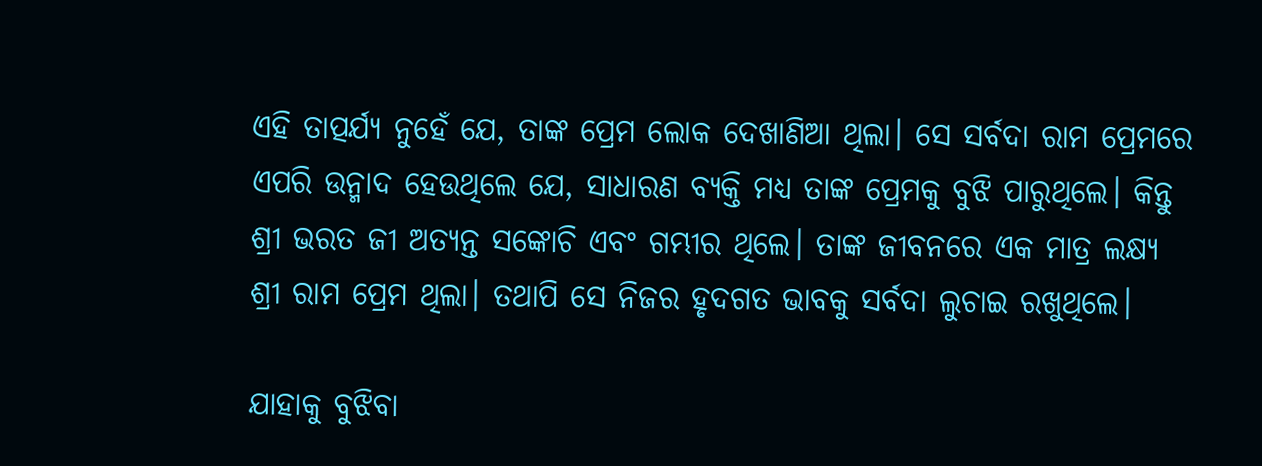ଏହି ତାତ୍ପର୍ଯ୍ୟ ନୁହେଁ ଯେ, ତାଙ୍କ ପ୍ରେମ ଲୋକ ଦେଖାଣିଆ ଥିଲା। ସେ ସର୍ବଦା ରାମ ପ୍ରେମରେ ଏପରି ଉନ୍ମାଦ ହେଉଥିଲେ ଯେ, ସାଧାରଣ ବ୍ୟକ୍ତି ମଧ୍ୟ ତାଙ୍କ ପ୍ରେମକୁ ବୁଝି ପାରୁଥିଲେ। କିନ୍ତୁ ଶ୍ରୀ ଭରତ ଜୀ ଅତ୍ୟନ୍ତ ସଙ୍କୋଚି ଏବଂ ଗମ୍ଭୀର ଥିଲେ। ତାଙ୍କ ଜୀବନରେ ଏକ ମାତ୍ର ଲକ୍ଷ୍ୟ ଶ୍ରୀ ରାମ ପ୍ରେମ ଥିଲା। ତଥାପି ସେ ନିଜର ହୃଦଗତ ଭାବକୁ ସର୍ବଦା ଲୁଚାଇ ରଖୁଥିଲେ।

ଯାହାକୁ ବୁଝିବା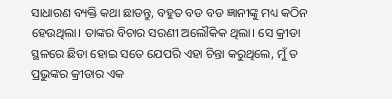ସାଧାରଣ ବ୍ୟକ୍ତି କଥା ଛାଡନ୍ତୁ, ବହୁତ ବଡ ବଡ ଜ୍ଞାନୀଙ୍କୁ ମଧ୍ୟ କଠିନ ହେଉଥିଲା। ତାଙ୍କର ବିଚାର ସରଣୀ ଅଲୌକିକ ଥିଲା। ସେ କ୍ରୀଡା ସ୍ଥଳରେ ଛିଡା ହୋଇ ସତେ ଯେପରି ଏହା ଚିନ୍ତା କରୁଥିଲେ, ମୁଁ ତ ପ୍ରଭୁଙ୍କର କ୍ରୀଡାର ଏକ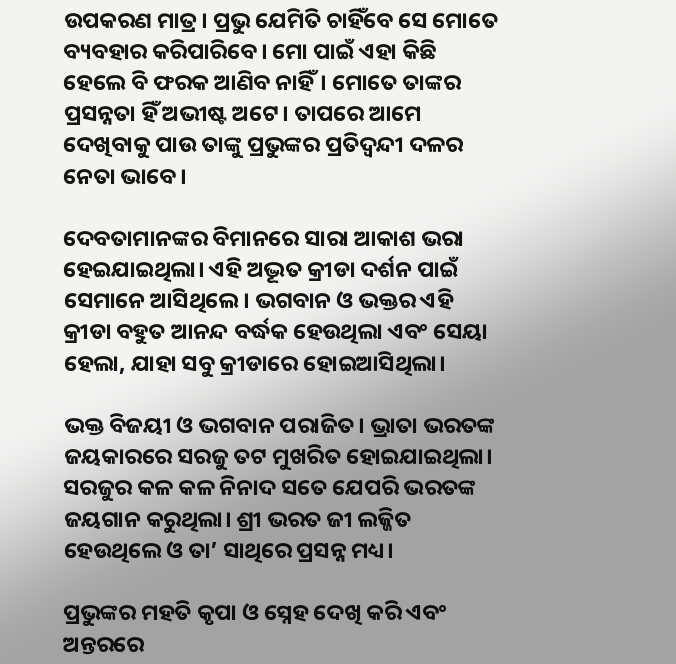ଉପକରଣ ମାତ୍ର। ପ୍ରଭୁ ଯେମିତି ଚାହିଁବେ ସେ ମୋତେ ବ୍ୟବହାର କରିପାରିବେ। ମୋ ପାଇଁ ଏହା କିଛି ହେଲେ ବି ଫରକ ଆଣିବ ନାହିଁ। ମୋତେ ତାଙ୍କର ପ୍ରସନ୍ନତା ହିଁ ଅଭୀଷ୍ଟ ଅଟେ। ତାପରେ ଆମେ ଦେଖିବାକୁ ପାଉ ତାଙ୍କୁ ପ୍ରଭୁଙ୍କର ପ୍ରତିଦ୍ଵନ୍ଦୀ ଦଳର ନେତା ଭାବେ।

ଦେବତାମାନଙ୍କର ବିମାନରେ ସାରା ଆକାଶ ଭରା ହେଇଯାଇଥିଲା। ଏହି ଅଦ୍ଭୂତ କ୍ରୀଡା ଦର୍ଶନ ପାଇଁ ସେମାନେ ଆସିଥିଲେ। ଭଗବାନ ଓ ଭକ୍ତର ଏହି କ୍ରୀଡା ବହୁତ ଆନନ୍ଦ ବର୍ଦ୍ଧକ ହେଉଥିଲା ଏବଂ ସେୟା ହେଲା, ଯାହା ସବୁ କ୍ରୀଡାରେ ହୋଇଆସିଥିଲା।

ଭକ୍ତ ବିଜୟୀ ଓ ଭଗବାନ ପରାଜିତ। ଭ୍ରାତା ଭରତଙ୍କ ଜୟକାରରେ ସରଜୁ ତଟ ମୁଖରିତ ହୋଇଯାଇଥିଲା। ସରଜୁର କଳ କଳ ନିନାଦ ସତେ ଯେପରି ଭରତଙ୍କ ଜୟଗାନ କରୁଥିଲା। ଶ୍ରୀ ଭରତ ଜୀ ଲଜ୍ଜିତ ହେଉଥିଲେ ଓ ତା’ ସାଥିରେ ପ୍ରସନ୍ନ ମଧ୍ୟ।

ପ୍ରଭୁଙ୍କର ମହତି କୃପା ଓ ସ୍ନେହ ଦେଖି କରି ଏବଂ ଅନ୍ତରରେ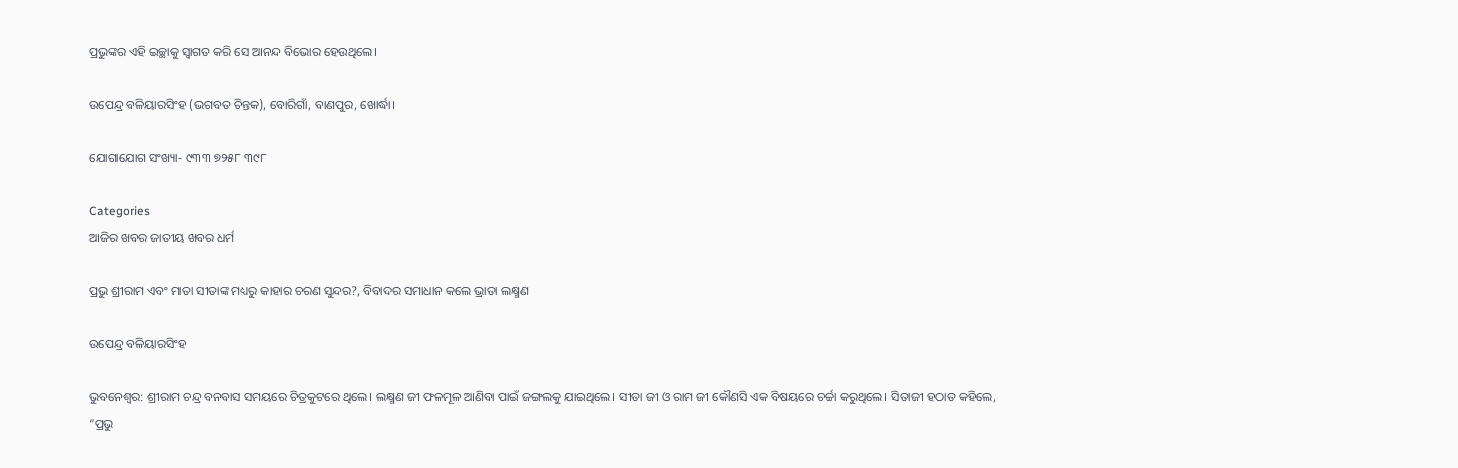ପ୍ରଭୁଙ୍କର ଏହି ଇଚ୍ଛାକୁ ସ୍ଵାଗତ କରି ସେ ଆନନ୍ଦ ବିଭୋର ହେଉଥିଲେ।

ଉପେନ୍ଦ୍ର ବଳିୟାରସିଂହ (ଭଗବତ ଚିନ୍ତକ), ବୋରିଗାଁ, ବାଣପୁର, ଖୋର୍ଦ୍ଧା।

ଯୋଗାଯୋଗ ସଂଖ୍ୟା- ୯୩୩ ୭୨୫୮ ୩୯୮

Categories
ଆଜିର ଖବର ଜାତୀୟ ଖବର ଧର୍ମ

ପ୍ରଭୁ ଶ୍ରୀରାମ ଏବଂ ମାତା ସୀତାଙ୍କ ମଧ୍ୟରୁ କାହାର ଚରଣ ସୁନ୍ଦର?, ବିବାଦର ସମାଧାନ କଲେ ଭ୍ରାତା ଲକ୍ଷ୍ମଣ

ଉପେନ୍ଦ୍ର ବଳିୟାରସିଂହ

ଭୁବନେଶ୍ଵର: ଶ୍ରୀରାମ ଚନ୍ଦ୍ର ବନବାସ ସମୟରେ ଚିତ୍ରକୁଟରେ ଥିଲେ। ଲକ୍ଷ୍ମଣ ଜୀ ଫଳମୂଳ ଆଣିବା ପାଇଁ ଜଙ୍ଗଲକୁ ଯାଇଥିଲେ। ସୀତା ଜୀ ଓ ରାମ ଜୀ କୌଣସି ଏକ ବିଷୟରେ ଚର୍ଚ୍ଚା କରୁଥିଲେ। ସିତାଜୀ ହଠାତ କହିଲେ, “ପ୍ରଭୁ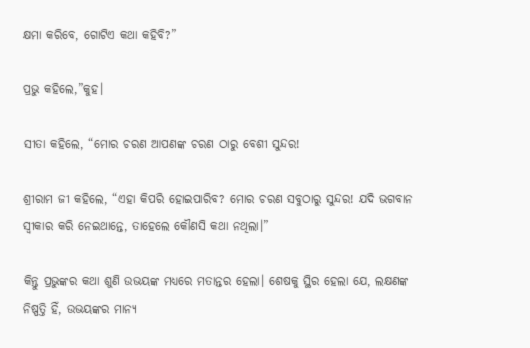କ୍ଷମା କରିବେ, ଗୋଟିଏ କଥା କହିବି?”

ପ୍ରଭୁ କହିଲେ,”କୁହ।

ସୀତା କହିଲେ, “ମୋର ଚରଣ ଆପଣଙ୍କ ଚରଣ ଠାରୁ ବେଶୀ ସୁନ୍ଦର!

ଶ୍ରୀରାମ ଜୀ କହିଲେ, “ଏହା କିପରି ହୋଇପାରିବ? ମୋର ଚରଣ ସବୁଠାରୁ ସୁନ୍ଦର! ଯଦି ଭଗବାନ ସ୍ଵୀକାର କରି ନେଇଥାନ୍ତେ, ତାହେଲେ କୌଣସି କଥା ନଥିଲା।”

କିନ୍ତୁ ପ୍ରଭୁଙ୍କର କଥା ଶୁଣି ଉଭୟଙ୍କ ମଧ୍ୟରେ ମତାନ୍ତର ହେଲା। ଶେଷକୁ ସ୍ଥିର ହେଲା ଯେ, ଲକ୍ଷଣଙ୍କ ନିଷ୍ପତ୍ତି ହିଁ, ଉଭୟଙ୍କର ମାନ୍ୟ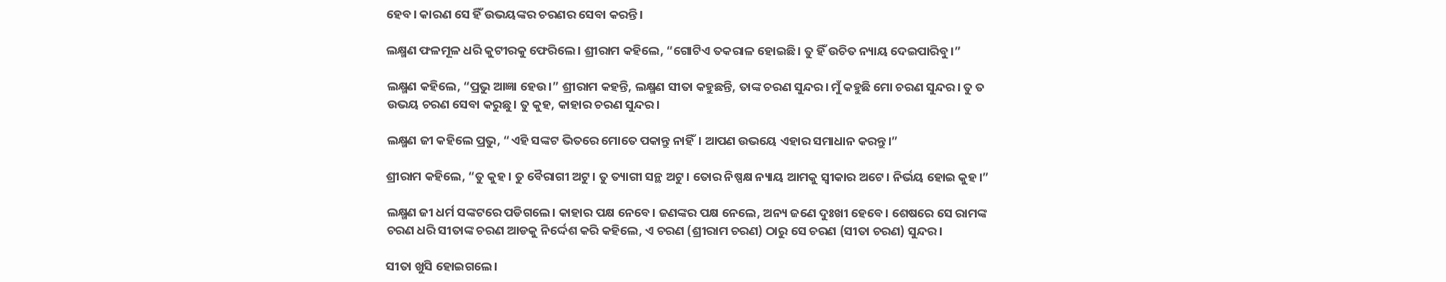ହେବ। କାରଣ ସେ ହିଁ ଉଭୟଙ୍କର ଚରଣର ସେବା କରନ୍ତି।

ଲକ୍ଷ୍ମଣ ଫଳମୂଳ ଧରି କୁଟୀରକୁ ଫେରିଲେ। ଶ୍ରୀରାମ କହିଲେ, “ଗୋଟିଏ ତକରାଳ ହୋଇଛି। ତୁ ହିଁ ଉଚିତ ନ୍ୟାୟ ଦେଇପାରିବୁ।”

ଲକ୍ଷ୍ମଣ କହିଲେ, “ପ୍ରଭୁ ଆଜ୍ଞା ହେଉ।” ଶ୍ରୀରାମ କହନ୍ତି, ଲକ୍ଷ୍ମଣ ସୀତା କହୁଛନ୍ତି, ତାଙ୍କ ଚରଣ ସୁନ୍ଦର। ମୁଁ କହୁଛି ମୋ ଚରଣ ସୁନ୍ଦର। ତୁ ତ ଉଭୟ ଚରଣ ସେବା କରୁଛୁ। ତୁ କୁହ, କାହାର ଚରଣ ସୁନ୍ଦର।

ଲକ୍ଷ୍ମଣ ଜୀ କହିଲେ ପ୍ରଭୁ, “ଏହି ସଙ୍କଟ ଭିତରେ ମୋତେ ପକାନ୍ତୁ ନାହିଁ। ଆପଣ ଉଭୟେ ଏହାର ସମାଧାନ କରନ୍ତୁ।”

ଶ୍ରୀରାମ କହିଲେ, “ତୁ କୁହ। ତୁ ବୈରାଗୀ ଅଟୁ। ତୁ ତ୍ୟାଗୀ ସନ୍ଥ ଅଟୁ। ତୋର ନିଷ୍ପକ୍ଷ ନ୍ୟାୟ ଆମକୁ ସ୍ଵୀକାର ଅଟେ। ନିର୍ଭୟ ହୋଇ କୁହ।”

ଲକ୍ଷ୍ମଣ ଜୀ ଧର୍ମ ସଙ୍କଟରେ ପଡିଗଲେ। କାହାର ପକ୍ଷ ନେବେ। ଜଣଙ୍କର ପକ୍ଷ ନେଲେ, ଅନ୍ୟ ଜଣେ ଦୁଃଖୀ ହେବେ। ଶେଷରେ ସେ ରାମଙ୍କ ଚରଣ ଧରି ସୀତାଙ୍କ ଚରଣ ଆଡକୁ ନିର୍ଦ୍ଦେଶ କରି କହିଲେ, ଏ ଚରଣ (ଶ୍ରୀରାମ ଚରଣ) ଠାରୁ ସେ ଚରଣ (ସୀତା ଚରଣ) ସୁନ୍ଦର।

ସୀତା ଖୁସି ହୋଇଗଲେ।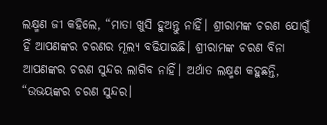ଲକ୍ଷ୍ମଣ ଜୀ କହିଲେ, “ମାତା ଖୁସି ହୁଅନ୍ତୁ ନାହିଁ। ଶ୍ରୀରାମଙ୍କ ଚରଣ ଯୋଗୁଁ ହିଁ ଆପଣଙ୍କର ଚରଣର ମୂଲ୍ୟ ବଢିଯାଇଛି। ଶ୍ରୀରାମଙ୍କ ଚରଣ ବିନା ଆପଣଙ୍କର ଚରଣ ସୁନ୍ଦର ଲାଗିବ ନାହିଁ। ଅର୍ଥାତ ଲକ୍ଷ୍ମଣ କହୁଛନ୍ତି, “ଉଭୟଙ୍କର ଚରଣ ସୁନ୍ଦର।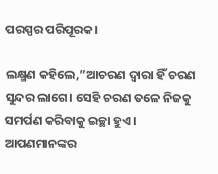ପରସ୍ପର ପରିପୂରକ।

ଲକ୍ଷ୍ମଣ କହିଲେ,”ଆଚରଣ ଦ୍ଵାରା ହିଁ ଚରଣ ସୁନ୍ଦର ଲାଗେ। ସେହି ଚରଣ ତଳେ ନିଜକୁ ସମର୍ପଣ କରିବାକୁ ଇଚ୍ଛା ହୁଏ। ଆପଣମାନଙ୍କର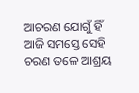ଆଚରଣ ଯୋଗୁଁ ହିଁ ଆଜି ସମସ୍ତେ ସେହି ଚରଣ ତଳେ ଆଶ୍ରୟ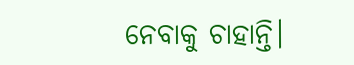ନେବାକୁ ଚାହାନ୍ତି।